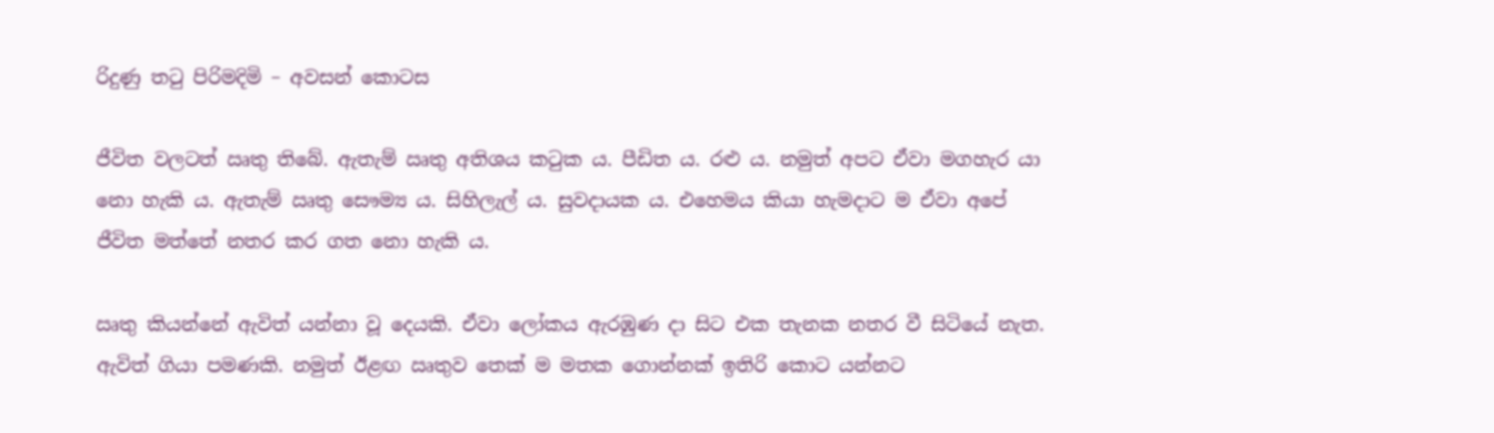රිදුණු තටු පිරිමදිමි – අවසන් කොටස

ජීවිත වලටත් ඍතු තිබේ. ඇතැම් ඍතු අතිශය කටුක ය. පීඩිත ය. රළු ය. නමුත් අපට ඒවා මගහැර යා නො හැකි ය. ඇතැම් ඍතු සෞම්‍ය ය. සිහිලැල් ය. සුවදායක ය. එහෙමය කියා හැමදාට ම ඒවා අපේ ජීවිත මත්තේ නතර කර ගත නො හැකි ය.

ඍතු කියන්නේ ඇවිත් යන්නා වූ දෙයකි. ඒවා ලෝකය ඇරඹුණ දා සිට එක තැනක නතර වී සිටියේ නැත. ඇවිත් ගියා පමණකි. නමුත් ඊළඟ ඍතුව තෙක් ම මතක ගොන්නක් ඉතිරි කොට යන්නට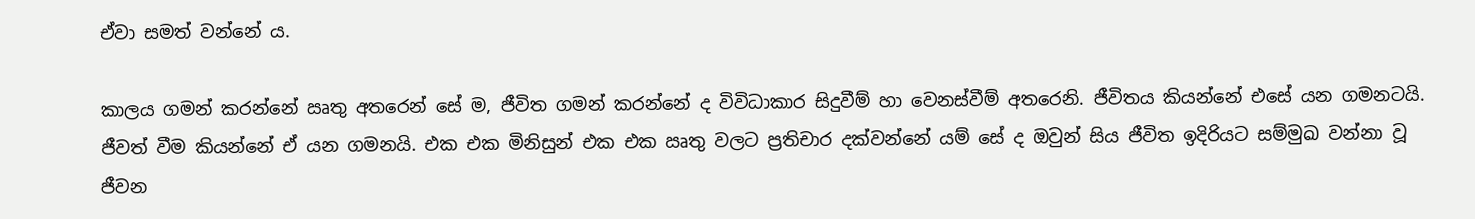ඒවා සමත් වන්නේ ය.

කාලය ගමන් කරන්නේ ඍතු අතරෙන් සේ ම, ජීවිත ගමන් කරන්නේ ද විවිධාකාර සිදුවීම් හා වෙනස්වීම් අතරෙනි. ජීවිතය කියන්නේ එසේ යන ගමනටයි. ජීවත් වීම කියන්නේ ඒ යන ගමනයි. එක එක මිනිසුන් එක එක ඍතු වලට ප්‍රතිචාර දක්වන්නේ යම් සේ ද ඔවුන් සිය ජීවිත ඉදිරියට සම්මුඛ වන්නා වූ ජීවන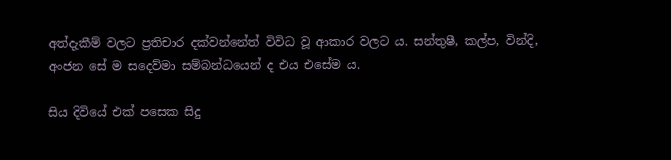අත්දැකීම් වලට ප්‍රතිචාර දක්වන්නේත් විවිධ වූ ආකාර වලට ය. සන්තුෂී, කල්ප, වින්දි, අංජන සේ ම සදෙව්මා සම්බන්ධයෙන් ද එය එසේම ය.

සිය දිවියේ එක් පසෙක සිදු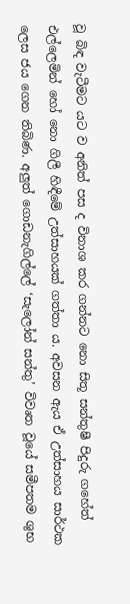වූ බිඳ වැටීමට යට ව අනිත් පස ද විනාශ කර ගන්නට නො සිතූ සන්තුෂී පිදුරු ගහේත් එල්ලෙමින් හෝ නො ගිලී හිඳීමේ උත්සාහයක් ගත්තා ය. අවසන ඇය ඒ උත්සාහය සාර්ථක ලෙස ජය ගෙන තිබිණ. අලුත් ගොඩනැගිල්ලේ ‘සැලෝන් සන්තු’ විවෘත වූයේ සමීපතම ශුභ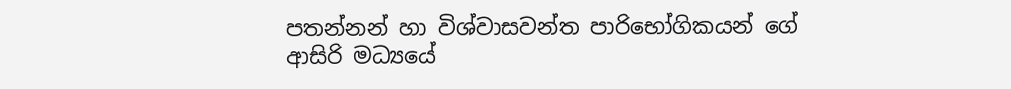පතන්නන් හා විශ්වාසවන්ත පාරිභෝගිකයන් ගේ ආසිරි මධ්‍යයේ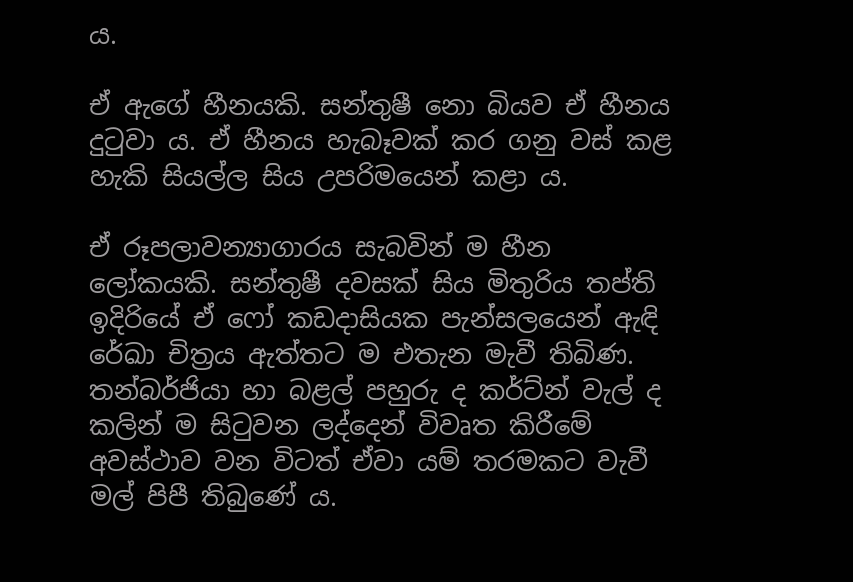ය.

ඒ ඇගේ හීනයකි. සන්තුෂී නො බියව ඒ හීනය දුටුවා ය. ඒ හීනය හැබෑවක් කර ගනු වස් කළ හැකි සියල්ල සිය උපරිමයෙන් කළා ය.

ඒ රූපලාවන්‍යාගාරය සැබවින් ම හීන ලෝකයකි. සන්තුෂී දවසක් සිය මිතුරිය තප්ති ඉදිරියේ ඒ ෆෝ කඩදාසියක පැන්සලයෙන් ඇඳි රේඛා චිත්‍රය ඇත්තට ම එතැන මැවී තිබිණ. තන්බර්ජියා හා බළල් පහුරු ද කර්ට්න් වැල් ද කලින් ම සිටුවන ලද්දෙන් විවෘත කිරීමේ අවස්ථාව වන විටත් ඒවා යම් තරමකට වැවී මල් පිපී තිබුණේ ය.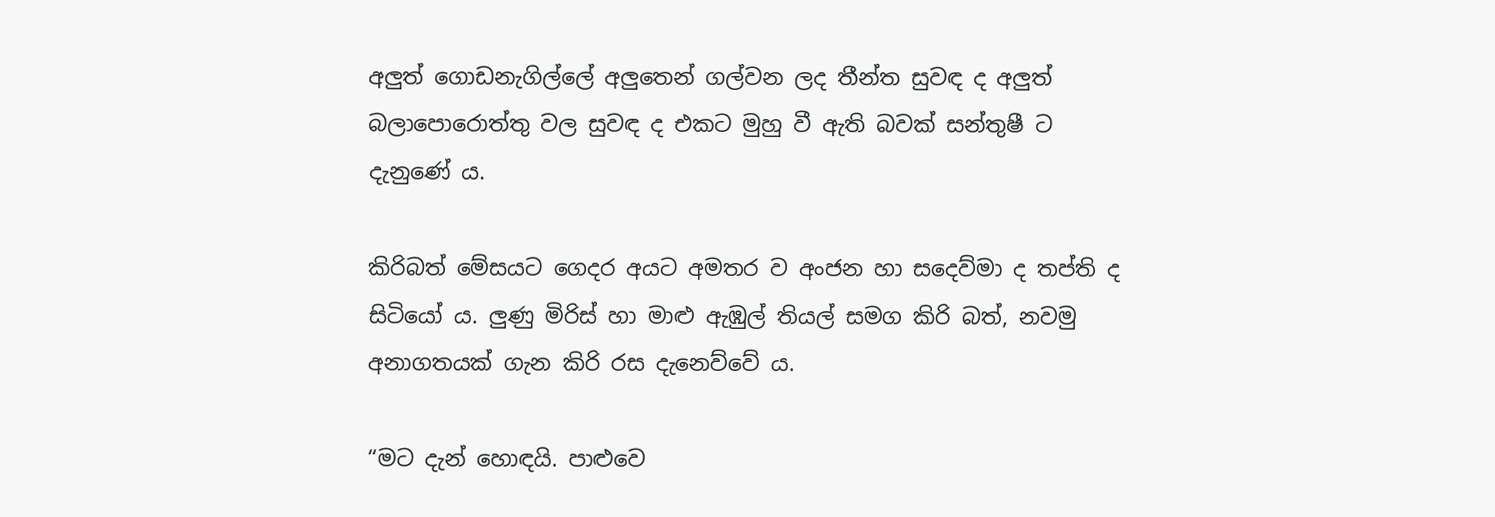අලුත් ගොඩනැගිල්ලේ අලුතෙන් ගල්වන ලද තීන්ත සුවඳ ද අලුත් බලාපොරොත්තු වල සුවඳ ද එකට මුහු වී ඇති බවක් සන්තුෂී ට දැනුණේ ය.

කිරිබත් මේසයට ගෙදර අයට අමතර ව අංජන හා සදෙව්මා ද තප්ති ද සිටියෝ ය. ලුණු මිරිස් හා මාළු ඇඹුල් තියල් සමග කිරි බත්, නවමු අනාගතයක් ගැන කිරි රස දැනෙව්වේ ය.

“මට දැන් හොඳයි. පාළුවෙ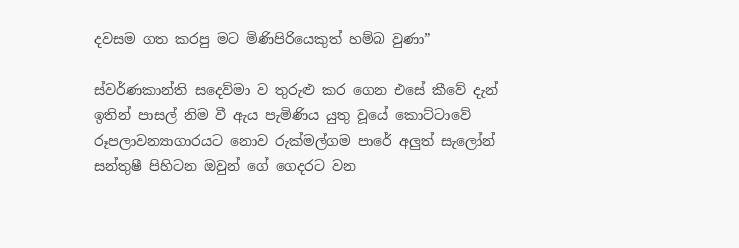දවසම ගත කරපු මට මිණිපිරියෙකුත් හම්බ වුණා”

ස්වර්ණකාන්ති සදෙව්මා ව තුරුළු කර ගෙන එසේ කීවේ දැන් ඉතින් පාසල් නිම වී ඇය පැමිණිය යුතු වූයේ කොට්ටාවේ රූපලාවන්‍යාගාරයට නොව රුක්මල්ගම පාරේ අලුත් සැලෝන් සන්තුෂී පිහිටන ඔවුන් ගේ ගෙදරට වන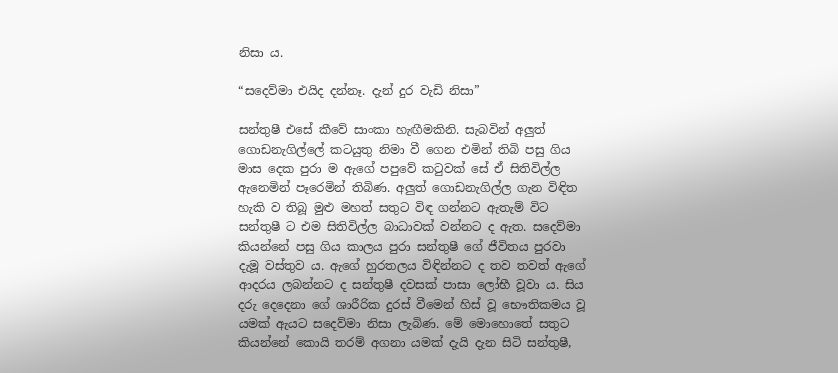නිසා ය.

“සදෙව්මා එයිද දන්නෑ. දැන් දුර වැඩි නිසා”

සන්තුෂී එසේ කීවේ සාංකා හැඟීමකිනි. සැබවින් අලුත් ගොඩනැගිල්ලේ කටයුතු නිමා වී ගෙන එමින් තිබි පසු ගිය මාස දෙක පුරා ම ඇගේ පපුවේ කටුවක් සේ ඒ සිතිවිල්ල ඇනෙමින් පෑරෙමින් තිබිණ. අලුත් ගොඩනැගිල්ල ගැන විඳිත හැකි ව තිබූ මුළු මහත් සතුට විඳ ගන්නට ඇතැම් විට සන්තුෂී ට එම සිතිවිල්ල බාධාවක් වන්නට ද ඇත. සදෙව්මා කියන්නේ පසු ගිය කාලය පුරා සන්තුෂී ගේ ජීවිතය පුරවා දැමූ වස්තුව ය. ඇගේ හුරතලය විඳින්නට ද තව තවත් ඇගේ ආදරය ලබන්නට ද සන්තුෂී දවසක් පාසා ලෝභී වූවා ය. සිය දරු දෙදෙනා ගේ ශාරීරික දුරස් වීමෙන් හිස් වූ භෞතිකමය වූ යමක් ඇයට සදෙව්මා නිසා ලැබිණ. මේ මොහොතේ සතුට කියන්නේ කොයි තරම් අගනා යමක් දැයි දැන සිටි සන්තුෂී,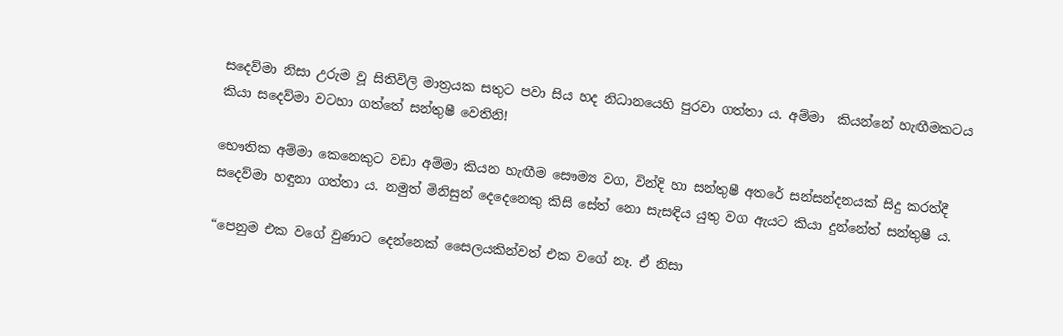සදෙව්මා නිසා උරුම වූ සිතිවිලි මාත්‍රයක සතුට පවා සිය හද නිධානයෙහි පුරවා ගත්තා ය. අම්මා  කියන්නේ හැඟීමකටය කියා සදෙව්මා වටහා ගත්තේ සන්තුෂී වෙතිනි!

භෞතික අම්මා කෙනෙකුට වඩා අම්මා කියන හැඟීම සෞම්‍ය වග, වින්දි හා සන්තුෂී අතරේ සන්සන්දනයක් සිදු කරත්දී සදෙව්මා හඳුනා ගත්තා ය. නමුත් මිනිසුන් දෙදෙනෙකු කිසි සේත් නො සැසඳිය යුතු වග ඇයට කියා දුන්නේත් සන්තුෂී ය.

“පෙනුම එක වගේ වුණාට දෙන්නෙක් සෛලයකින්වත් එක වගේ නෑ. ඒ නිසා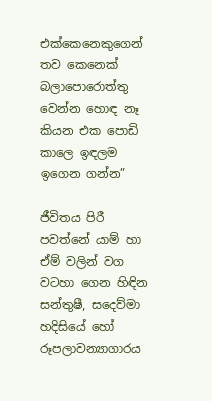එක්කෙනෙකුගෙන් තව කෙනෙක් බලාපොරොත්තු වෙන්න හොඳ නෑ කියන එක පොඩි කාලෙ ඉඳලම ඉගෙන ගන්න”

ජීවිතය පිරී පවත්නේ යාම් හා ඒම් වලින් වග වටහා ගෙන හිඳින සන්තුෂී, සදෙව්මා හදිසියේ හෝ රූපලාවන්‍යාගාරය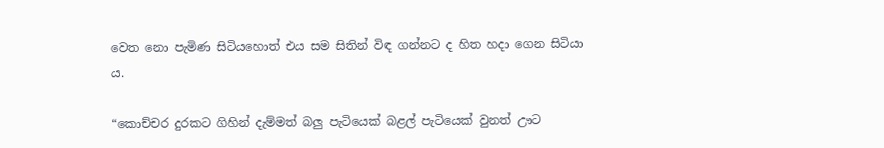වෙත නො පැමිණ සිටියහොත් එය සම සිතින් විඳ ගන්නට ද හිත හදා ගෙන සිටියා ය.

“කොච්චර දුරකට ගිහින් දැම්මත් බලු පැටියෙක් බළල් පැටියෙක් වුනත් ඌට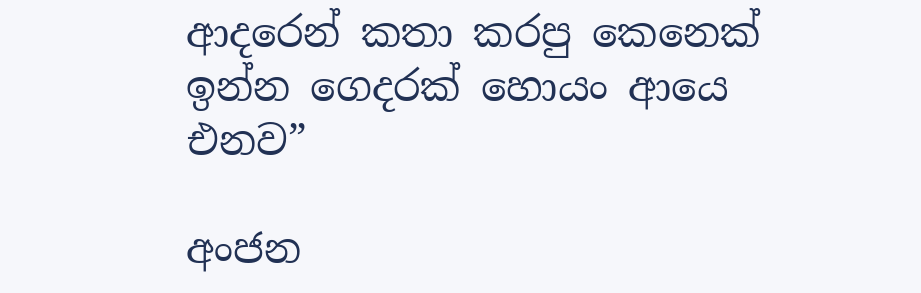ආදරෙන් කතා කරපු කෙනෙක් ඉන්න ගෙදරක් හොයං ආයෙ එනව”

අංජන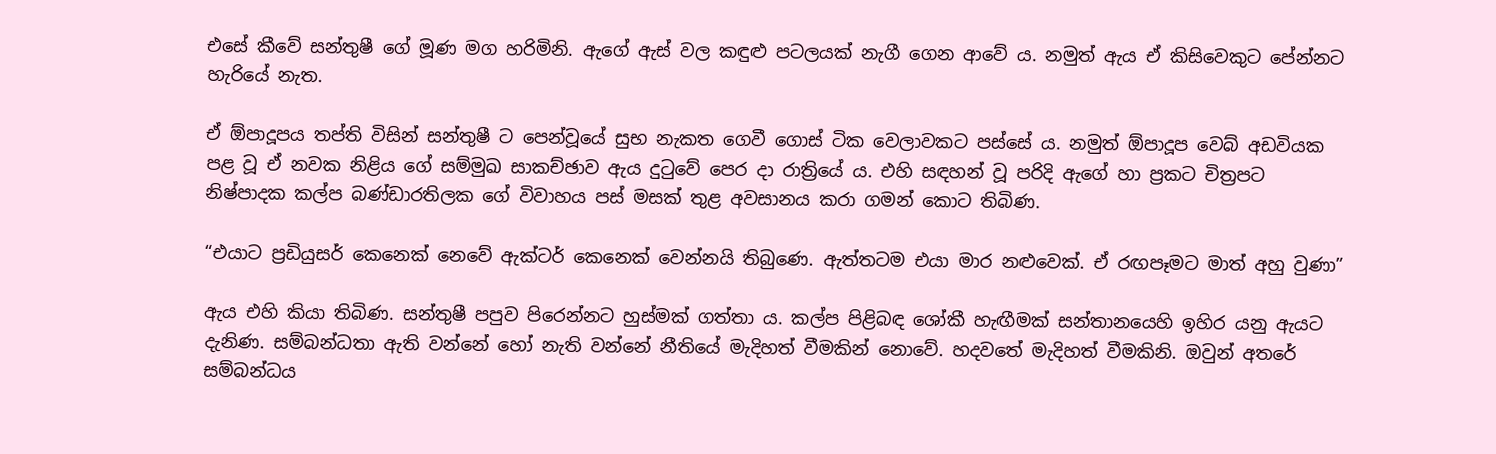එසේ කීවේ සන්තුෂී ගේ මූණ මග හරිමිනි. ඇගේ ඇස් වල කඳුළු පටලයක් නැගී ගෙන ආවේ ය. නමුත් ඇය ඒ කිසිවෙකුට පේන්නට හැරියේ නැත.

ඒ ඕපාදූපය තප්ති විසින් සන්තුෂී ට පෙන්වූයේ සුභ නැකත ගෙවී ගොස් ටික වෙලාවකට පස්සේ ය. නමුත් ඕපාදූප වෙබ් අඩවියක පළ වූ ඒ නවක නිළිය ගේ සම්මුඛ සාකච්ඡාව ඇය දුටුවේ පෙර දා රාත්‍රියේ ය. එහි සඳහන් වූ පරිදි ඇගේ හා ප්‍රකට චිත්‍රපට නිෂ්පාදක කල්ප බණ්ඩාරතිලක ගේ විවාහය පස් මසක් තුළ අවසානය කරා ගමන් කොට තිබිණ.

“එයාට ප්‍රඩියුසර් කෙනෙක් නෙවේ ඇක්ටර් කෙනෙක් වෙන්නයි තිබුණෙ. ඇත්තටම එයා මාර නළුවෙක්. ඒ රඟපෑමට මාත් අහු වුණා”

ඇය එහි කියා තිබිණ. සන්තුෂී පපුව පිරෙන්නට හුස්මක් ගත්තා ය. කල්ප පිළිබඳ ශෝකී හැඟීමක් සන්තානයෙහි ඉහිර යනු ඇයට දැනිණ. සම්බන්ධතා ඇති වන්නේ හෝ නැති වන්නේ නීතියේ මැදිහත් වීමකින් නොවේ. හදවතේ මැදිහත් වීමකිනි. ඔවුන් අතරේ සම්බන්ධය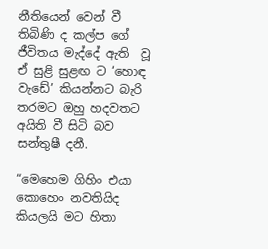නීතියෙන් වෙන් වී තිබිණි ද කල්ප ගේ ජීවිතය මැද්දේ ඇති  වූ ඒ සුළි සුළඟ ට ‘හොඳ වැඩේ’ කියන්නට බැරි තරමට ඔහු හදවතට අයිති වී සිටි බව සන්තුෂී දනී.

“මෙහෙම ගිහිං එයා කොහෙං නවතියිද කියලයි මට හිතා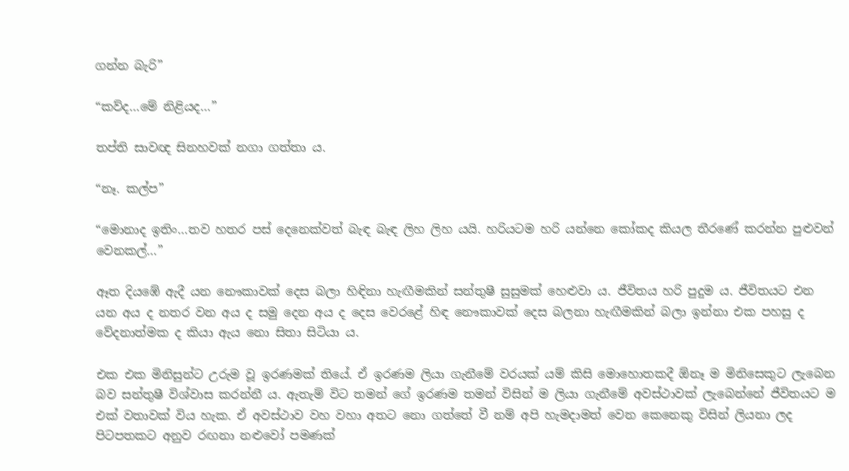ගන්න බැරි”

“කව්ද…මේ නිළියද…”

තප්ති සාවඥ සිනහවක් නගා ගත්තා ය.

“නෑ. කල්ප”

“මොනාද ඉතිං…තව හතර පස් දෙනෙක්වත් බැඳ බැඳ ලිහ ලිහ යයි. හරියටම හරි යන්නෙ කෝකද කියල තීරණේ කරන්න පුළුවන් වෙනකල්…”

ඈත දියඹේ ඇදී යන නෞකාවක් දෙස බලා හිඳිනා හැඟීමකින් සන්තුෂී සුසුමක් හෙළුවා ය. ජීවිතය හරි පුදුම ය. ජීවිතයට එන යන අය ද නතර වන අය ද සමු දෙන අය ද දෙස වෙරළේ හිඳ නෞකාවක් දෙස බලනා හැඟීමකින් බලා ඉන්නා එක පහසු ද වේදනාත්මක ද කියා ඇය නො සිතා සිටියා ය.

එක එක මිනිසුන්ට උරුම වූ ඉරණමක් තියේ. ඒ ඉරණම ලියා ගැනීමේ වරයක් යම් කිසි මොහොතකදී ඕනෑ ම මිනිසෙකුට ලැබෙන බව සන්තුෂී විශ්වාස කරන්නී ය. ඇතැම් විට තමන් ගේ ඉරණම තමන් විසින් ම ලියා ගැනීමේ අවස්ථාවක් ලැබෙන්නේ ජීවිතයට ම එක් වතාවක් විය හැක. ඒ අවස්ථාව වහ වහා අතට නො ගත්තේ වී නම් අපි හැමදාමත් වෙන කෙනෙකු විසින් ලියනා ලද පිටපතකට අනුව රඟනා නළුවෝ පමණක්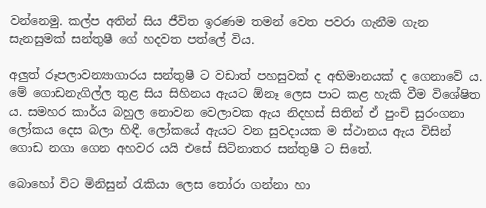වන්නෙමු. කල්ප අතින් සිය ජීවිත ඉරණම තමන් වෙත පවරා ගැනීම ගැන සැනසුමක් සන්තුෂී ගේ හදවත පත්ලේ විය.

අලුත් රූපලාවන්‍යාගාරය සන්තුෂී ට වඩාත් පහසුවක් ද අභිමානයක් ද ගෙනාවේ ය. මේ ගොඩනැගිල්ල තුළ සිය සිහිනය ඇයට ඕනෑ ලෙස පාට කළ හැකි වීම විශේෂිත ය. සමහර කාර්ය බහුල නොවන වෙලාවක ඇය නිදහස් සිතින් ඒ පුංචි සුරංගනා ලෝකය දෙස බලා හිඳී. ලෝකයේ ඇයට වන සුවදායක ම ස්ථානය ඇය විසින් ගොඩ නගා ගෙන අහවර යයි එසේ සිටිනාතර සන්තුෂී ට සිතේ.

බොහෝ විට මිනිසුන් රැකියා ලෙස තෝරා ගන්නා හා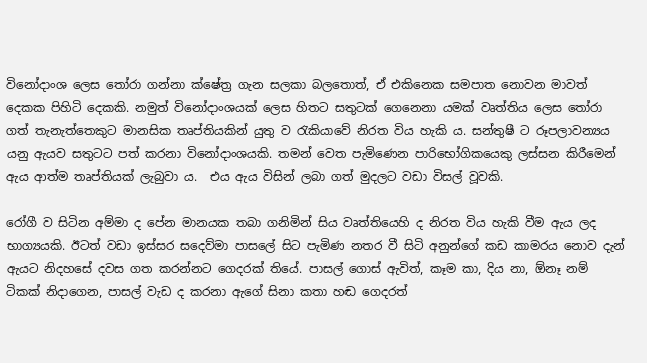විනෝදාංශ ලෙස තෝරා ගන්නා ක්ෂේත්‍ර ගැන සලකා බලතොත්, ඒ එකිනෙක සමපාත නොවන මාවත් දෙකක පිහිටි දෙකකි. නමුත් විනෝදාංශයක් ලෙස හිතට සතුටක් ගෙනෙනා යමක් වෘත්තිය ලෙස තෝරා ගත් තැනැත්තෙකුට මානසික තෘප්තියකින් යුතු ව රැකියාවේ නිරත විය හැකි ය. සන්තුෂී ට රූපලාවන්‍යය යනු ඇයව සතුටට පත් කරනා විනෝදාංශයකි. තමන් වෙත පැමිණෙන පාරිභෝගිකයෙකු ලස්සන කිරීමෙන් ඇය ආත්ම තෘප්තියක් ලැබුවා ය.  එය ඇය විසින් ලබා ගත් මුදලට වඩා විසල් වූවකි.

රෝගී ව සිටින අම්මා ද පේන මානයක තබා ගනිමින් සිය වෘත්තියෙහි ද නිරත විය හැකි වීම ඇය ලද භාග්‍යයකි. ඊටත් වඩා ඉස්සර සදෙව්මා පාසලේ සිට පැමිණ නතර වී සිටි අනුන්ගේ කඩ කාමරය නොව දැන් ඇයට නිදහසේ දවස ගත කරන්නට ගෙදරක් තියේ. පාසල් ගොස් ඇවිත්, කෑම කා, දිය නා, ඕනෑ නම් ටිකක් නිදාගෙන, පාසල් වැඩ ද කරනා ඇගේ සිනා කතා හඬ ගෙදරත්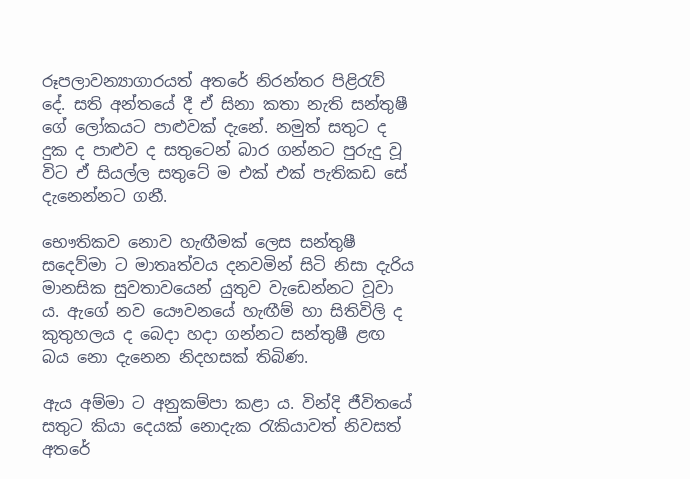රූපලාවන්‍යාගාරයත් අතරේ නිරන්තර පිළිරැව් දේ. සති අන්තයේ දී ඒ සිනා කතා නැති සන්තුෂී ගේ ලෝකයට පාළුවක් දැනේ. නමුත් සතුට ද දුක ද පාළුව ද සතුටෙන් බාර ගන්නට පුරුදු වූ විට ඒ සියල්ල සතුටේ ම එක් එක් පැතිකඩ සේ දැනෙන්නට ගනී.

භෞතිකව නොව හැඟීමක් ලෙස සන්තුෂී සදෙව්මා ට මාතෘත්වය දනවමින් සිටි නිසා දැරිය මානසික සුවතාවයෙන් යුතුව වැඩෙන්නට වූවා ය. ඇගේ නව යෞවනයේ හැඟීම් හා සිතිවිලි ද කුතුහලය ද බෙදා හදා ගන්නට සන්තුෂී ළඟ බය නො දැනෙන නිදහසක් තිබිණ.

ඇය අම්මා ට අනුකම්පා කළා ය. වින්දි ජීවිතයේ සතුට කියා දෙයක් නොදැක රැකියාවත් නිවසත් අතරේ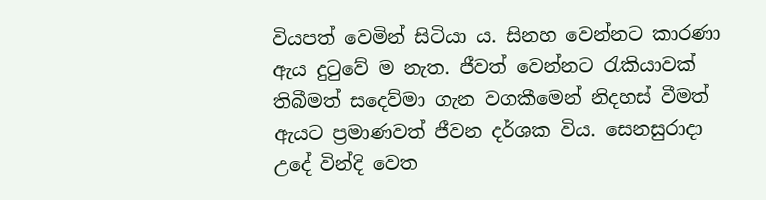වියපත් වෙමින් සිටියා ය. සිනහ වෙන්නට කාරණා ඇය දුටුවේ ම නැත. ජීවත් වෙන්නට රැකියාවක් තිබීමත් සදෙව්මා ගැන වගකීමෙන් නිදහස් වීමත් ඇයට ප්‍රමාණවත් ජීවන දර්ශක විය. සෙනසුරාදා උදේ වින්දි වෙත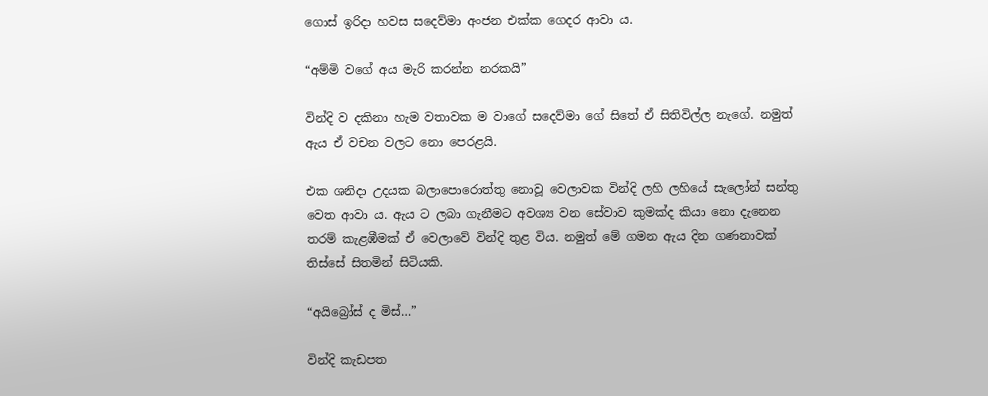ගොස් ඉරිදා හවස සදෙව්මා අංජන එක්ක ගෙදර ආවා ය.

“අම්මි වගේ අය මැරි කරන්න නරකයි”

වින්දි ව දකිනා හැම වතාවක ම වාගේ සදෙව්මා ගේ සිතේ ඒ සිතිවිල්ල නැගේ. නමුත් ඇය ඒ වචන වලට නො පෙරළයි.

එක ශනිදා උදයක බලාපොරොත්තු නොවූ වෙලාවක වින්දි ලහි ලහියේ සැලෝන් සන්තු වෙත ආවා ය. ඇය ට ලබා ගැනීමට අවශ්‍ය වන සේවාව කුමක්ද කියා නො දැනෙන තරම් කැළඹීමක් ඒ වෙලාවේ වින්දි තුළ විය. නමුත් මේ ගමන ඇය දින ගණනාවක් තිස්සේ සිතමින් සිටියකි.

“අයිබ්‍රෝස් ද මිස්…”

වින්දි කැඩපත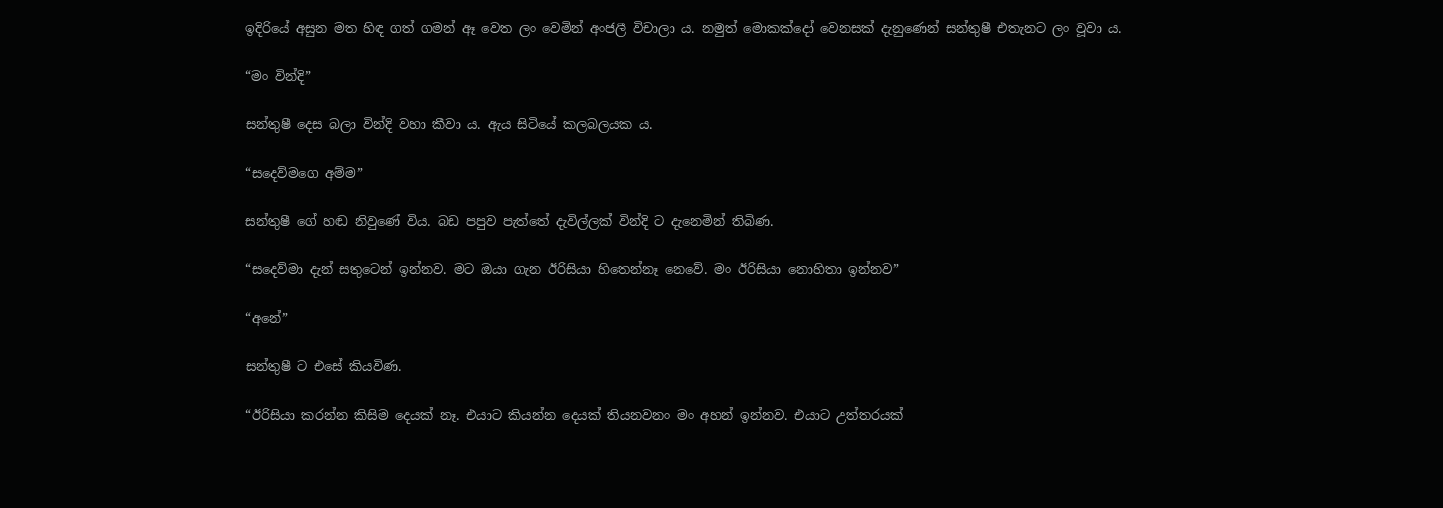ඉදිරියේ අසුන මත හිඳ ගත් ගමන් ඈ වෙත ලං වෙමින් අංජලී විචාලා ය. නමුත් මොකක්දෝ වෙනසක් දැනුණෙන් සන්තුෂී එතැනට ලං වූවා ය.

“මං වින්දි”

සන්තුෂී දෙස බලා වින්දි වහා කීවා ය. ඇය සිටියේ කලබලයක ය.

“සදෙව්මගෙ අම්ම”

සන්තුෂී ගේ හඬ නිවුණේ විය. බඩ පපුව පැත්තේ දැවිල්ලක් වින්දි ට දැනෙමින් තිබිණ.

“සදෙව්මා දැන් සතුටෙන් ඉන්නව. මට ඔයා ගැන ඊරිසියා හිතෙන්නෑ නෙවේ. මං ඊරිසියා නොහිතා ඉන්නව”

“අනේ”

සන්තුෂී ට එසේ කියවිණ.

“ඊරිසියා කරන්න කිසිම දෙයක් නෑ. එයාට කියන්න දෙයක් තියනවනං මං අහන් ඉන්නව. එයාට උත්තරයක්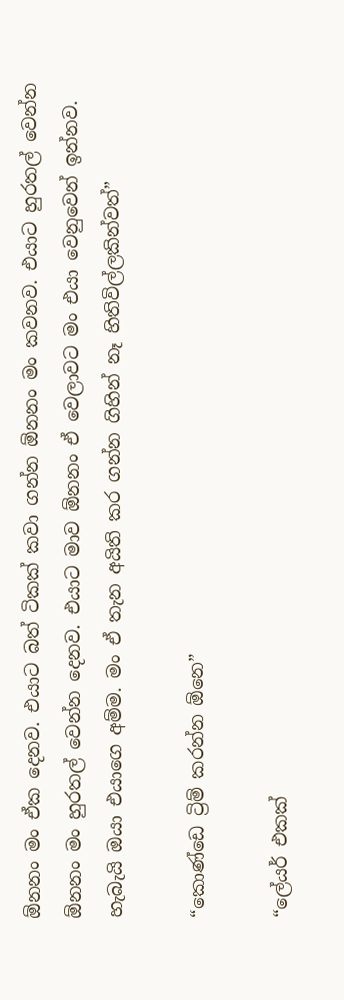ඕනනං මං ඒක දෙනව. එයාට බත් ටිකක් කවා ගන්න ඕනනං මං කවනව. එයාට හුරතල් වෙන්න ඕනනං මං හුරතල් වෙන්න දෙනව. එයාට මාව ඕනනං ඒ වෙලාවට මං එයා වෙනුවෙන් ඉන්නව. හැබැයි ඔයා එයාගෙ අම්ම. මං ඒ තැන අයිති කර ගන්න ගිහින් නෑ හිතිවිල්ලකින්වත්”

“කොණ්ඩෙ ට්‍රිම් කරන්න ඕනෙ”

“ලේයර් එකක්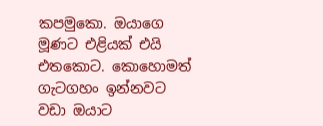කපමුකො. ඔයාගෙ මූණට එළියක් එයි එතකොට. කොහොමත් ගැටගහං ඉන්නවට වඩා ඔයාට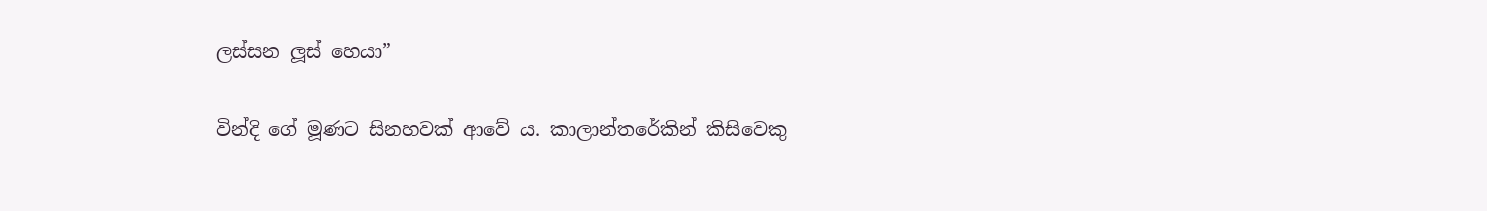ලස්සන ලූස් හෙයා”

වින්දි ගේ මූණට සිනහවක් ආවේ ය. කාලාන්තරේකින් කිසිවෙකු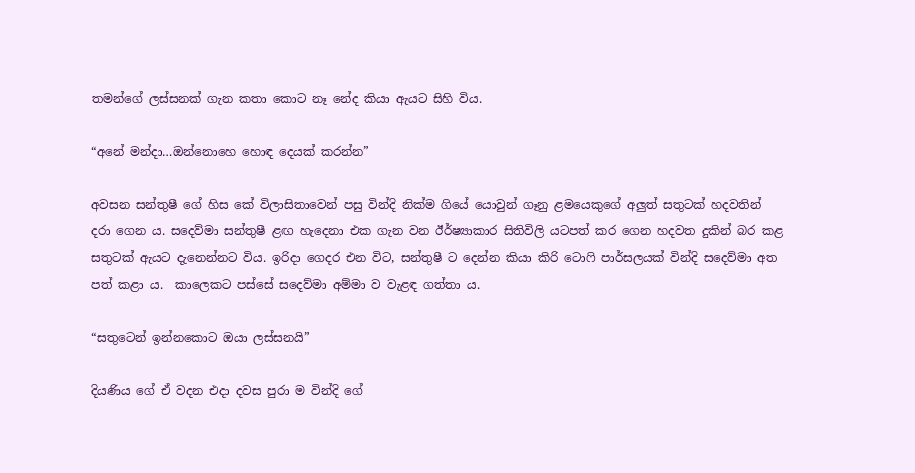තමන්ගේ ලස්සනක් ගැන කතා කොට නෑ නේද කියා ඇයට සිහි විය.

“අනේ මන්දා…ඔන්නොහෙ හොඳ දෙයක් කරන්න”

අවසන සන්තුෂී ගේ හිස කේ විලාසිතාවෙන් පසු වින්දි නික්ම ගියේ යොවුන් ගෑනු ළමයෙකුගේ අලුත් සතුටක් හදවතින් දරා ගෙන ය. සදෙව්මා සන්තුෂී ළඟ හැදෙනා එක ගැන වන ඊර්ෂ්‍යාකාර සිතිවිලි යටපත් කර ගෙන හදවත දුකින් බර කළ සතුටක් ඇයට දැනෙන්නට විය. ඉරිදා ගෙදර එන විට, සන්තුෂී ට දෙන්න කියා කිරි ටොෆි පාර්සලයක් වින්දි සදෙව්මා අත පත් කළා ය.  කාලෙකට පස්සේ සදෙව්මා අම්මා ව වැළඳ ගත්තා ය.

“සතුටෙන් ඉන්නකොට ඔයා ලස්සනයි”

දියණිය ගේ ඒ වදන එදා දවස පුරා ම වින්දි ගේ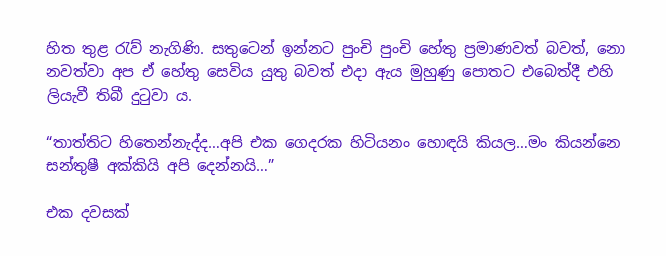හිත තුළ රැව් නැගිණි. සතුටෙන් ඉන්නට පුංචි පුංචි හේතු ප්‍රමාණවත් බවත්, නො නවත්වා අප ඒ හේතු සෙවිය යුතු බවත් එදා ඇය මුහුණු පොතට එබෙත්දී එහි ලියැවී තිබී දුටුවා ය.

“තාත්තිට හිතෙන්නැද්ද…අපි එක ගෙදරක හිටියනං හොඳයි කියල…මං කියන්නෙ සන්තුෂී අක්කියි අපි දෙන්නයි…”

එක දවසක්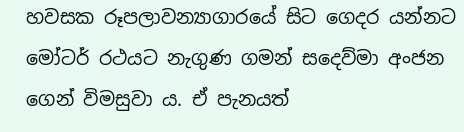හවසක රූපලාවන්‍යාගාරයේ සිට ගෙදර යන්නට මෝටර් රථයට නැගුණ ගමන් සදෙව්මා අංජන ගෙන් විමසුවා ය. ඒ පැනයත්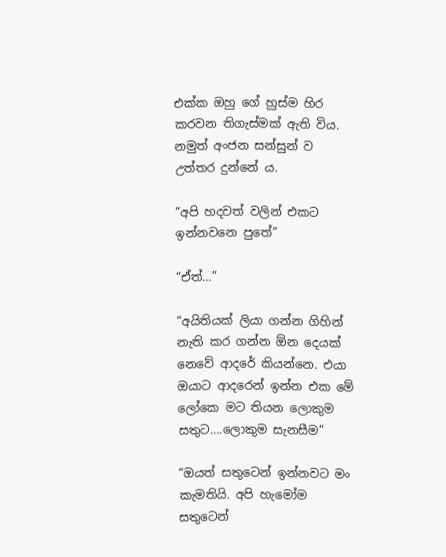එක්ක ඔහු ගේ හුස්ම හිර කරවන තිගැස්මක් ඇති විය. නමුත් අංජන සන්සුන් ව උත්තර දුන්නේ ය.

“අපි හදවත් වලින් එකට ඉන්නවනෙ පුතේ”

“ඒත්…”

“අයිතියක් ලියා ගන්න ගිහින් නැති කර ගන්න ඕන දෙයක් නෙවේ ආදරේ කියන්නෙ. එයා ඔයාට ආදරෙන් ඉන්න එක මේ ලෝකෙ මට තියන ලොකුම සතුට….ලොකුම සැනසීම”

“ඔයත් සතුටෙන් ඉන්නවට මං කැමතියි. අපි හැමෝම සතුටෙන්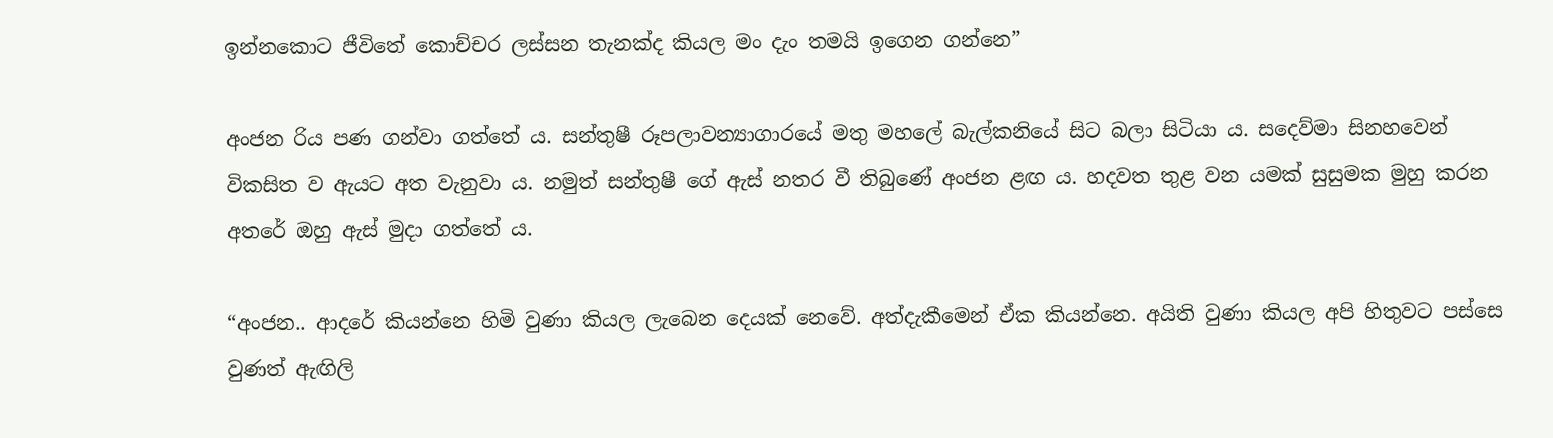ඉන්නකොට ජීවිතේ කොච්චර ලස්සන තැනක්ද කියල මං දැං තමයි ඉගෙන ගන්නෙ”

අංජන රිය පණ ගන්වා ගත්තේ ය. සන්තුෂී රූපලාවන්‍යාගාරයේ මතු මහලේ බැල්කනියේ සිට බලා සිටියා ය. සදෙව්මා සිනහවෙන් විකසිත ව ඇයට අත වැනුවා ය. නමුත් සන්තුෂී ගේ ඇස් නතර වී තිබුණේ අංජන ළඟ ය. හදවත තුළ වන යමක් සුසුමක මුහු කරන අතරේ ඔහු ඇස් මුදා ගත්තේ ය.

“අංජන.. ආදරේ කියන්නෙ හිමි වුණා කියල ලැබෙන දෙයක් නෙවේ. අත්දැකීමෙන් ඒක කියන්නෙ. අයිති වුණා කියල අපි හිතුවට පස්සෙ වුණත් ඇඟිලි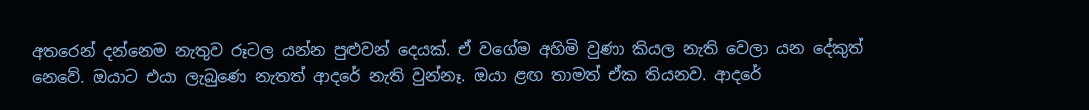අතරෙන් දන්නෙම නැතුව රූටල යන්න පුළුවන් දෙයක්. ඒ වගේම අහිමි වුණා කියල නැති වෙලා යන දේකුත් නෙවේ. ඔයාට එයා ලැබුණෙ නැතත් ආදරේ නැති වුන්නෑ. ඔයා ළඟ තාමත් ඒක තියනව. ආදරේ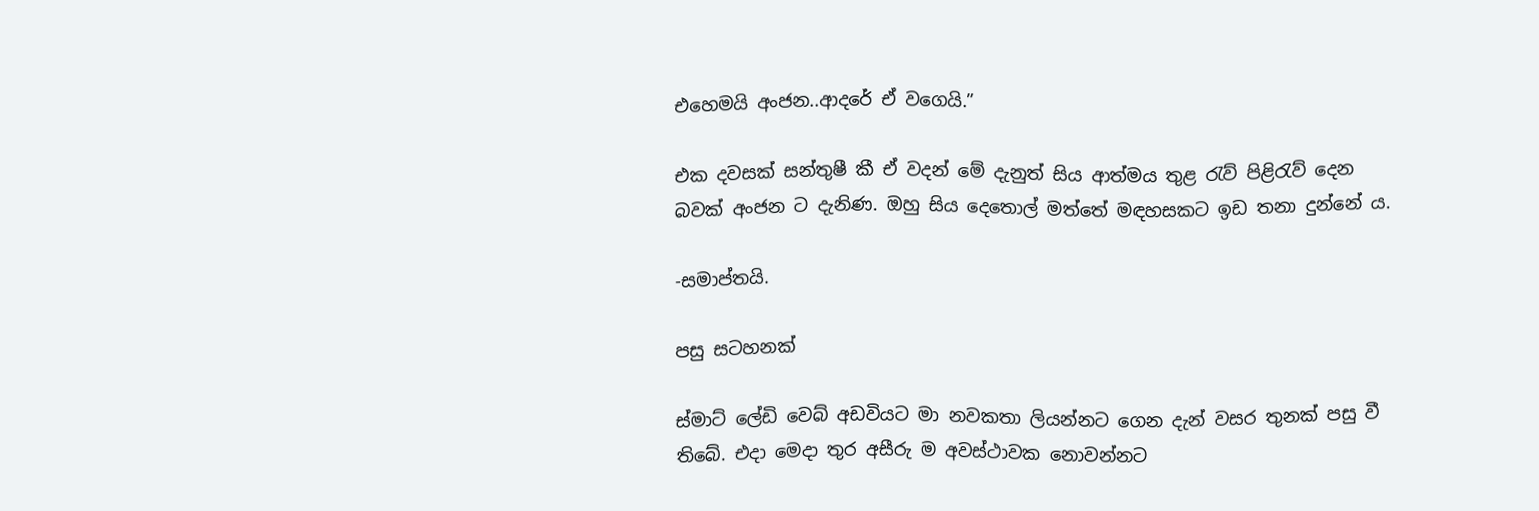එහෙමයි අංජන..ආදරේ ඒ වගෙයි.”

එක දවසක් සන්තුෂී කී ඒ වදන් මේ දැනුත් සිය ආත්මය තුළ රැව් පිළිරැව් දෙන බවක් අංජන ට දැනිණ. ඔහු සිය දෙතොල් මත්තේ මඳහසකට ඉඩ තනා දුන්නේ ය.

-සමාප්තයි.

පසු සටහනක්

ස්මාට් ලේඩි වෙබ් අඩවියට මා නවකතා ලියන්නට ගෙන දැන් වසර තුනක් පසු වී තිබේ. එදා මෙදා තුර අසීරු ම අවස්ථාවක නොවන්නට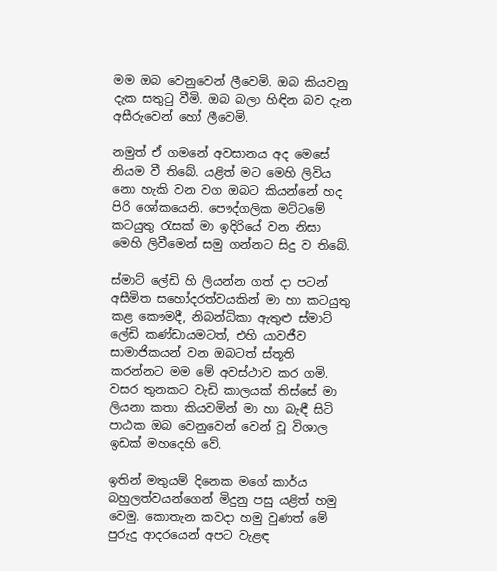මම ඔබ වෙනුවෙන් ලීවෙමි. ඔබ කියවනු දැක සතුටු වීමි. ඔබ බලා හිඳින බව දැන අසීරුවෙන් හෝ ලීවෙමි.

නමුත් ඒ ගමනේ අවසානය අද මෙසේ නියම වී තිබේ. යළිත් මට මෙහි ලිවිය නො හැකි වන වග ඔබට කියන්නේ හද පිරි ශෝකයෙනි. පෞද්ගලික මට්ටමේ කටයුතු රැසක් මා ඉදිරියේ වන නිසා මෙහි ලිවීමෙන් සමු ගන්නට සිදු ව තිබේ.

ස්මාට් ලේඩි හි ලියන්න ගත් දා පටන් අසීමිත සහෝදරත්වයකින් මා හා කටයුතු කළ කෞමදී, නිබන්ධිකා ඇතුළු ස්මාට් ලේඩි කණ්ඩායමටත්, එහි යාවජීව සාමාජිකයන් වන ඔබටත් ස්තූති කරන්නට මම මේ අවස්ථාව කර ගමි. වසර තුනකට වැඩි කාලයක් තිස්සේ මා ලියනා කතා කියවමින් මා හා බැඳී සිටි පාඨක ඔබ වෙනුවෙන් වෙන් වූ විශාල ඉඩක් මහදෙහි වේ.

ඉතින් මතුයම් දිනෙක මගේ කාර්ය බහුලත්වයන්ගෙන් මිදුනු පසු යළිත් හමු වෙමු. කොතැන කවදා හමු වුණත් මේ පුරුදු ආදරයෙන් අපට වැළඳ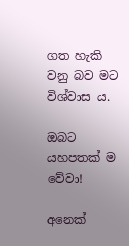ගත හැකි වනු බව මට විශ්වාස ය.

ඔබට යහපතක් ම වේවා!

අනෙක්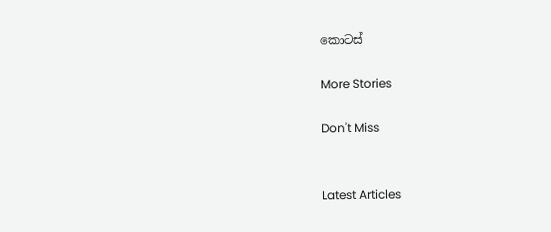කොටස්

More Stories

Don't Miss


Latest Articles